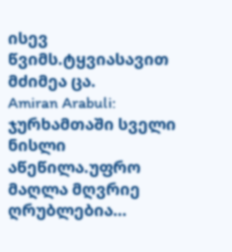ისევ წვიმს.ტყვიასავით მძიმეა ცა.
Amiran Arabuli: ჯურხამთაში სველი ნისლი აწეწილა.უფრო მაღლა მღვრიე ღრუბლებია…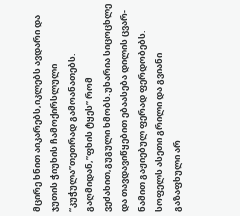მცირე ხნით აიკარებს,იკლებს ავდარი და ჯუთის ჭიუხის ჩამოქირსლული “კუჭულა”თეთრად გამოანათებს.
გაღმიდან,”ფხის ტყეს” რომ ვეძახით,გუგული ხმობს.უხარია სიცოცხლე და თავდავიწყებით ებაასება დილის ცვარ-ნამით გაჟიებულ ფერად ფერდობებს.
სოფელს ასეთი გრილი და გვიანი გაზაფხული არ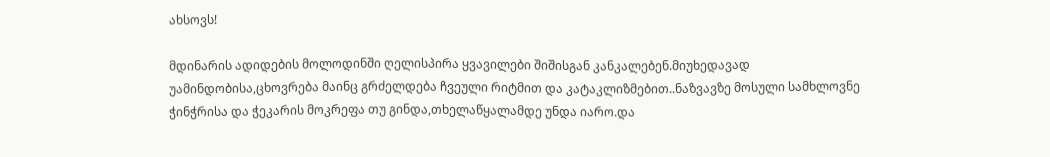ახსოვს!

მდინარის ადიდების მოლოდინში ღელისპირა ყვავილები შიშისგან კანკალებენ.მიუხედავად უამინდობისა,ცხოვრება მაინც გრძელდება ჩვეული რიტმით და კატაკლიზმებით..ნაზვავზე მოსული სამხლოვნე ჭინჭრისა და ჭეკარის მოკრეფა თუ გინდა,თხელაწყალამდე უნდა იარო.და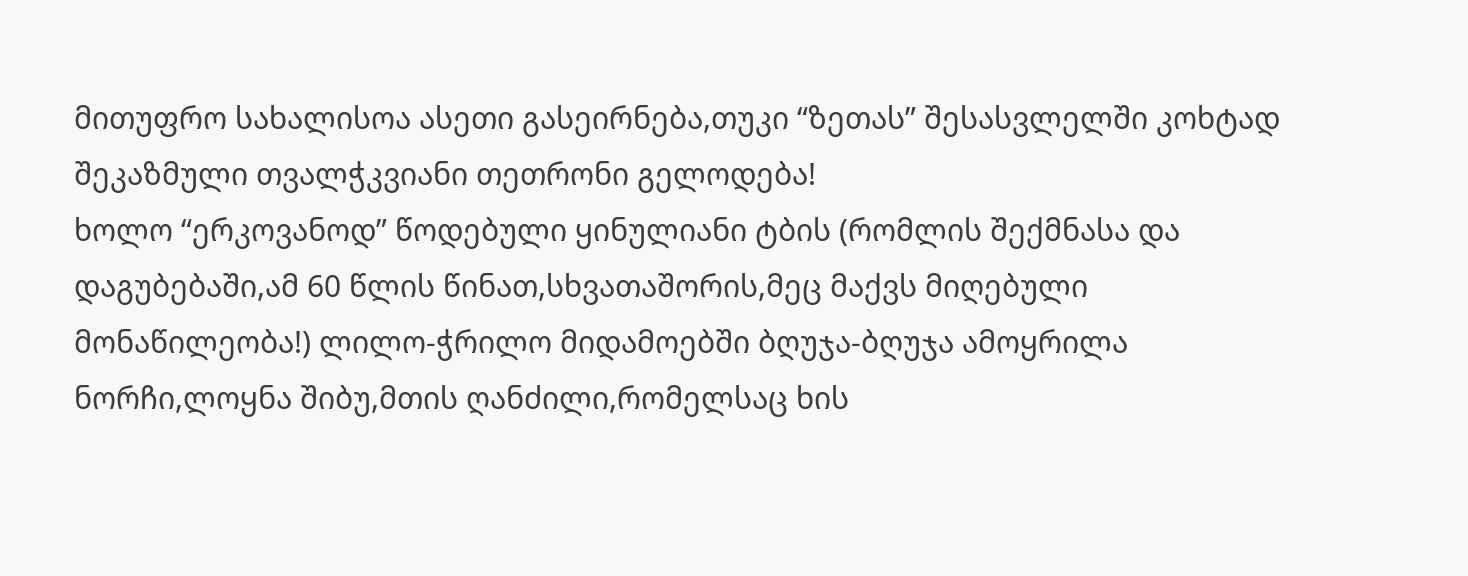მითუფრო სახალისოა ასეთი გასეირნება,თუკი “ზეთას” შესასვლელში კოხტად შეკაზმული თვალჭკვიანი თეთრონი გელოდება!
ხოლო “ერკოვანოდ” წოდებული ყინულიანი ტბის (რომლის შექმნასა და დაგუბებაში,ამ 60 წლის წინათ,სხვათაშორის,მეც მაქვს მიღებული მონაწილეობა!) ლილო-ჭრილო მიდამოებში ბღუჯა-ბღუჯა ამოყრილა ნორჩი,ლოყნა შიბუ,მთის ღანძილი,რომელსაც ხის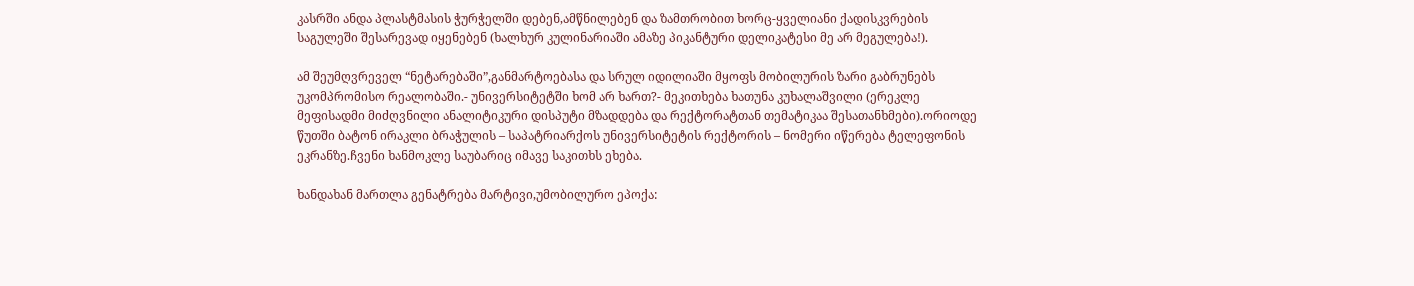კასრში ანდა პლასტმასის ჭურჭელში დებენ,ამწნილებენ და ზამთრობით ხორც-ყველიანი ქადისკვრების საგულეში შესარევად იყენებენ (ხალხურ კულინარიაში ამაზე პიკანტური დელიკატესი მე არ მეგულება!).

ამ შეუმღვრეველ “ნეტარებაში”,განმარტოებასა და სრულ იდილიაში მყოფს მობილურის ზარი გაბრუნებს უკომპრომისო რეალობაში.- უნივერსიტეტში ხომ არ ხართ?- მეკითხება ხათუნა კუხალაშვილი (ერეკლე მეფისადმი მიძღვნილი ანალიტიკური დისპუტი მზადდება და რექტორატთან თემატიკაა შესათანხმები).ორიოდე წუთში ბატონ ირაკლი ბრაჭულის – საპატრიარქოს უნივერსიტეტის რექტორის – ნომერი იწერება ტელეფონის ეკრანზე.ჩვენი ხანმოკლე საუბარიც იმავე საკითხს ეხება.

ხანდახან მართლა გენატრება მარტივი,უმობილურო ეპოქა: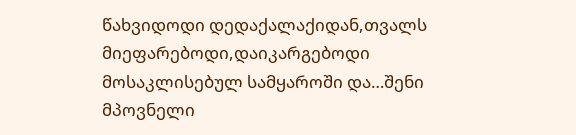წახვიდოდი დედაქალაქიდან,თვალს მიეფარებოდი,დაიკარგებოდი მოსაკლისებულ სამყაროში და…შენი მპოვნელი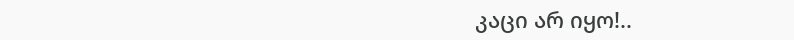კაცი არ იყო!..